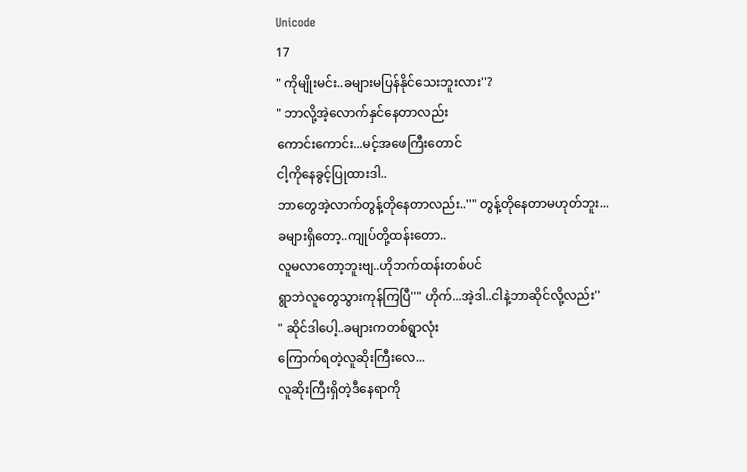Unicode
17
" ကိုမျိုးမင်း..ခများမပြန်နိုင်သေးဘူးလား''?
" ဘာလို့အဲ့လောက်နှင်နေတာလည်း
ကောင်းကောင်း...မင့်အဖေကြီးတောင်
ငါ့ကိုနေခွင့်ပြုထားဒါ..
ဘာတွေအဲ့လာက်တွန့်တိုနေတာလည်း..''" တွန့်တိုနေတာမဟုတ်ဘူး...
ခများရှိတော့..ကျုပ်တို့ထန်းတော..
လူမလာတော့ဘူးဗျ..ဟိုဘက်ထန်းတစ်ပင်
ရွာဘဲလူတွေသွားကုန်ကြပြီ''" ဟိုက်...အဲ့ဒါ..ငါနဲ့ဘာဆိုင်လို့လည်း''
" ဆိုင်ဒါပေါ့..ခများကတစ်ရွာလုံး
ကြောက်ရတဲ့လူဆိုးကြီးလေ...
လူဆိုးကြီးရှိတဲ့ဒီနေရာကို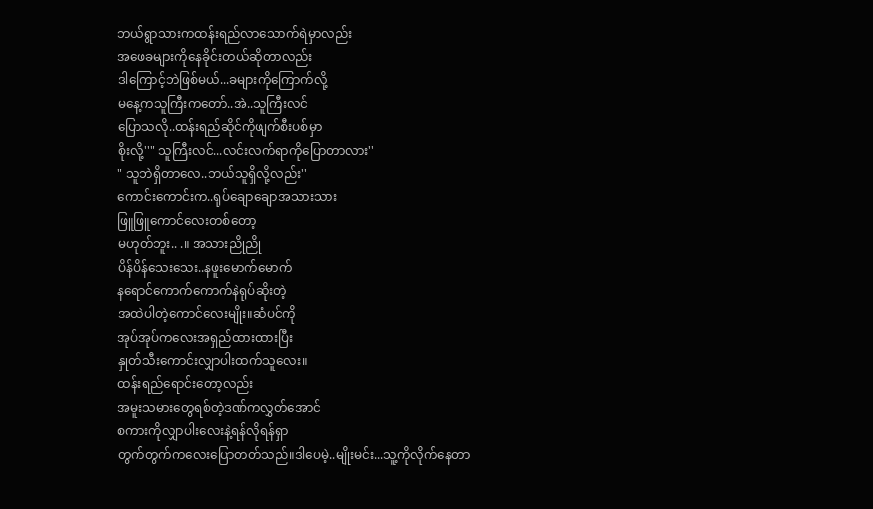ဘယ်ရွာသားကထန်းရည်လာသောက်ရဲမှာလည်း
အဖေခများကိုနေခိုင်းတယ်ဆိုတာလည်း
ဒါကြောင့်ဘဲဖြစ်မယ်...ခများကိုကြောက်လို့
မနေ့ကသူကြီးကတော်..အဲ..သူကြီးလင်
ပြောသလို..ထန်းရည်ဆိုင်ကိုဖျက်စီးပစ်မှာ
စိုးလို့''" သူကြီးလင်...လင်းလက်ရာကိုပြောတာလား''
" သူဘဲရှိတာလေ..ဘယ်သူရှိလို့လည်း''
ကောင်းကောင်းက..ရုပ်ချောချောအသားသား
ဖြူဖြူကောင်လေးတစ်တော့
မဟုတ်ဘူး.. .။ အသားညိုညို
ပိန်ပိန်သေးသေး..နဖူးမောက်မောက်
နရောင်ကောက်ကောက်နဲရုပ်ဆိုးတဲ့
အထဲပါတဲ့ကောင်လေးမျိုး။ဆံပင်ကို
အုပ်အုပ်ကလေးအရှည်ထားထားပြီး
နှုတ်သီးကောင်းလျှာပါးထက်သူလေး။
ထန်းရည်ရောင်းတော့လည်း
အမူးသမားတွေရစ်တဲ့ဒဏ်ကလွှတ်အောင်
စကားကိုလျှာပါးလေးနဲ့ရန်လိုရန်ရှာ
တွက်တွက်ကလေးပြောတတ်သည်။ဒါပေမဲ့..မျိုးမင်း...သူ့ကိုလိုက်နေတာ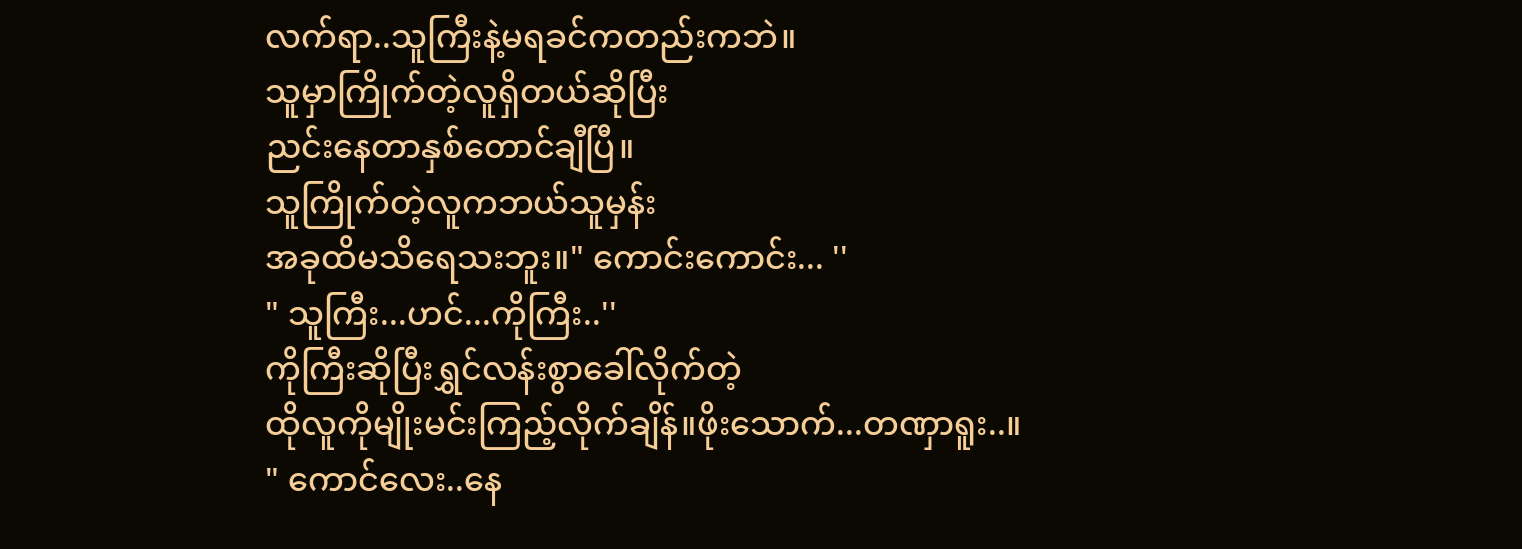လက်ရာ..သူကြီးနဲ့မရခင်ကတည်းကဘဲ။
သူမှာကြိုက်တဲ့လူရှိတယ်ဆိုပြီး
ညင်းနေတာနှစ်တောင်ချီပြီ။
သူကြိုက်တဲ့လူကဘယ်သူမှန်း
အခုထိမသိရေသးဘူး။" ကောင်းကောင်း... ''
" သူကြီး...ဟင်...ကိုကြီး..''
ကိုကြီးဆိုပြီးရွှင်လန်းစွာခေါ်လိုက်တဲ့
ထိုလူကိုမျိုးမင်းကြည့်လိုက်ချိန်။ဖိုးသောက်...တဏှာရူး..။
" ကောင်လေး..နေ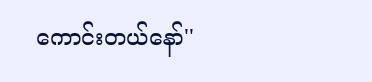ကောင်းတယ်နော်''